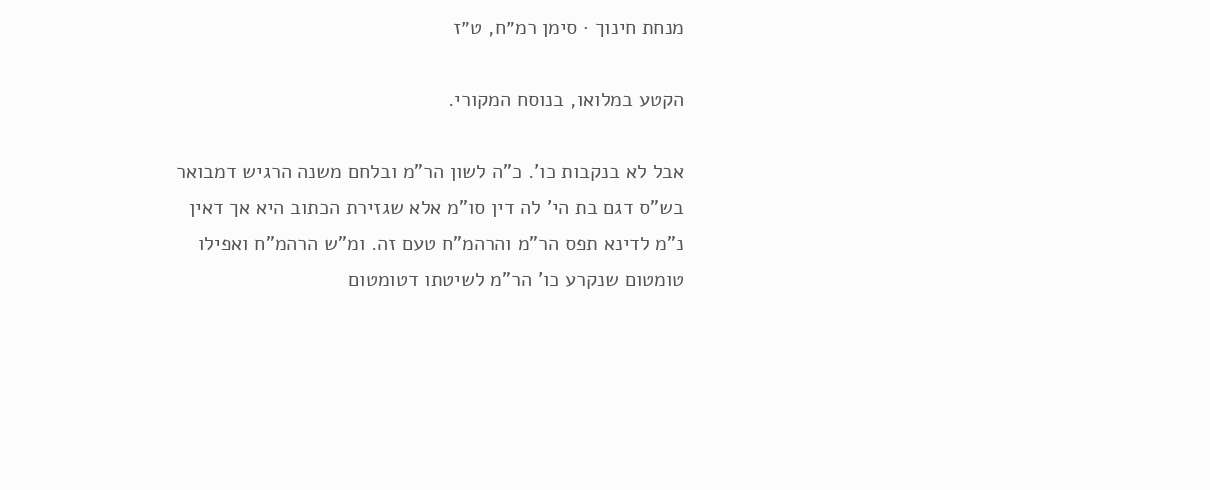מנחת חינוך · סימן רמ״ח, ט״ז

הקטע במלואו, בנוסח המקורי.

אבל לא בנקבות כו'. כ"ה לשון הר"מ ובלחם משנה הרגיש דמבואר בש"ס דגם בת הי' לה דין סו"מ אלא שגזירת הכתוב היא אך דאין נ"מ לדינא תפס הר"מ והרהמ"ח טעם זה. ומ"ש הרהמ"ח ואפילו טומטום שנקרע כו' הר"מ לשיטתו דטומטום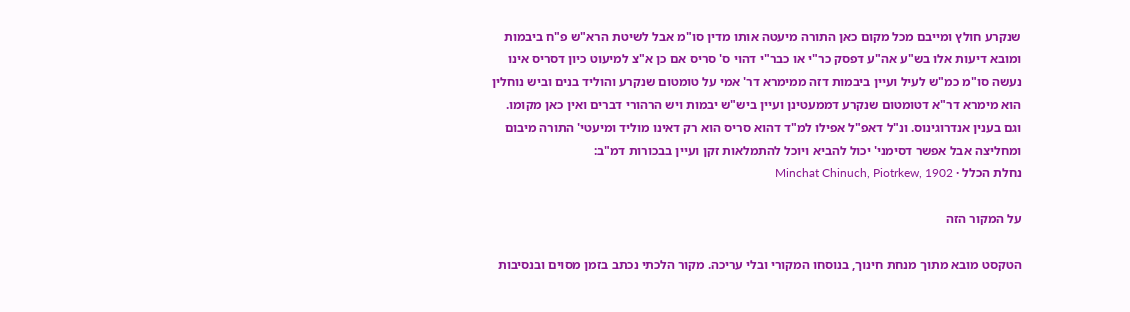שנקרע חולץ ומייבם מכל מקום כאן התורה מיעטה אותו מדין סו"מ אבל לשיטת הרא"ש פ"ח ביבמות ומובא דיעות אלו בש"ע אה"ע דפסק כר"י או כבר"י דהוי ס' סריס אם כן א"צ למיעוט כיון דסריס אינו נעשה סו"מ כמ"ש לעיל ועיין ביבמות דזה ממימרא דר' אמי על טומטום שנקרע והוליד בנים וביש נוחלין הוא מימרא דר"א דטומטום שנקרע דממעטינן ועיין ביש"ש יבמות ויש הרהורי דברים ואין כאן מקומו. וגם בענין אנדרוגינוס. ונ"ל דאפ"ל אפילו למ"ד דהוא סריס הוא רק דאינו מוליד ומיעטי' התורה מיבום ומחליצה אבל אפשר דסימני' יכול להביא ויוכל להתמלאות זקן ועיין בבכורות דמ"ב:
נחלת הכלל · Minchat Chinuch, Piotrkew, 1902

על המקור הזה

הטקסט מובא מתוך מנחת חינוך, בנוסחו המקורי ובלי עריכה. מקור הלכתי נכתב בזמן מסוים ובנסיבות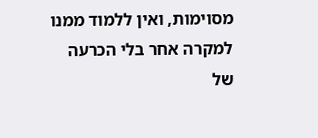מסוימות, ואין ללמוד ממנו למקרה אחר בלי הכרעה של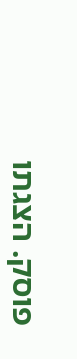פוסק. הצגתו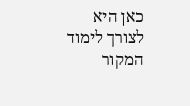כאן היא לצורך לימוד המקור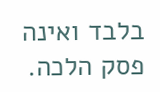בלבד ואינה פסק הלכה.